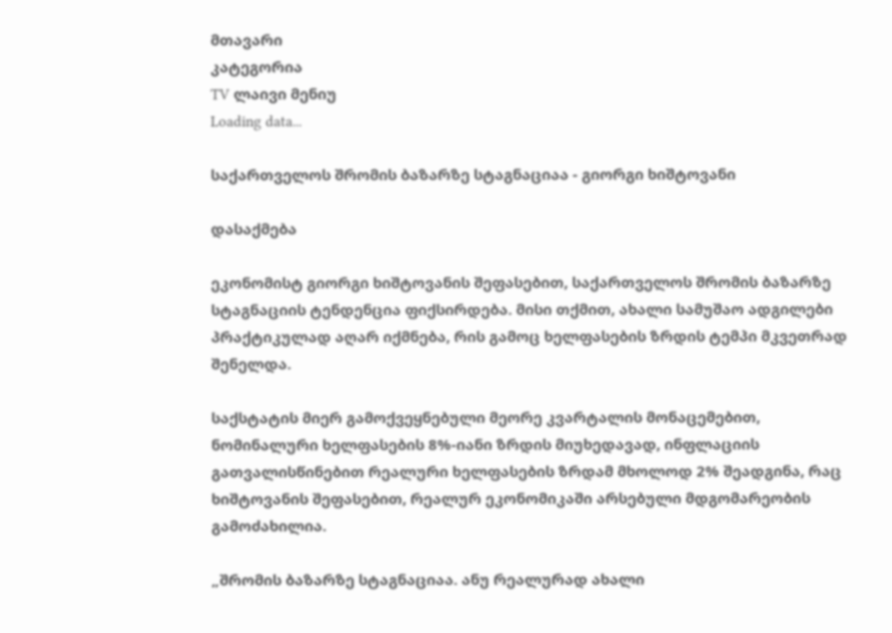მთავარი
კატეგორია
TV ლაივი მენიუ
Loading data...

საქართველოს შრომის ბაზარზე სტაგნაციაა - გიორგი ხიშტოვანი

დასაქმება

ეკონომისტ გიორგი ხიშტოვანის შეფასებით, საქართველოს შრომის ბაზარზე სტაგნაციის ტენდენცია ფიქსირდება. მისი თქმით, ახალი სამუშაო ადგილები პრაქტიკულად აღარ იქმნება, რის გამოც ხელფასების ზრდის ტემპი მკვეთრად შენელდა.

საქსტატის მიერ გამოქვეყნებული მეორე კვარტალის მონაცემებით, ნომინალური ხელფასების 8%-იანი ზრდის მიუხედავად, ინფლაციის გათვალისწინებით რეალური ხელფასების ზრდამ მხოლოდ 2% შეადგინა, რაც ხიშტოვანის შეფასებით, რეალურ ეკონომიკაში არსებული მდგომარეობის გამოძახილია.

„შრომის ბაზარზე სტაგნაციაა. ანუ რეალურად ახალი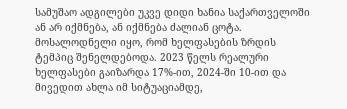სამუშაო ადგილები უკვე დიდი ხანია საქართველოში ან არ იქმნება, ან იქმნება ძალიან ცოტა. მოსალოდნელი იყო, რომ ხელფასების ზრდის ტემპიც შენელდებოდა. 2023 წელს რეალური ხელფასები გაიზარდა 17%-ით, 2024-ში 10-ით და მივედით ახლა იმ სიტუაციამდე,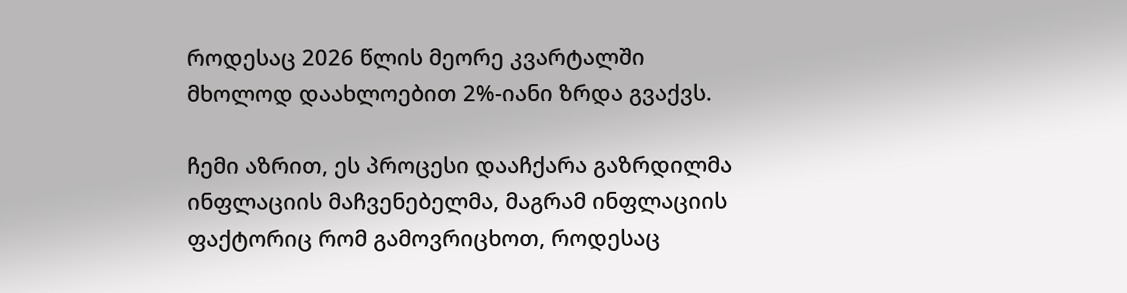როდესაც 2026 წლის მეორე კვარტალში მხოლოდ დაახლოებით 2%-იანი ზრდა გვაქვს.

ჩემი აზრით, ეს პროცესი დააჩქარა გაზრდილმა ინფლაციის მაჩვენებელმა, მაგრამ ინფლაციის ფაქტორიც რომ გამოვრიცხოთ, როდესაც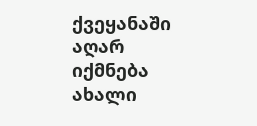ქვეყანაში აღარ იქმნება ახალი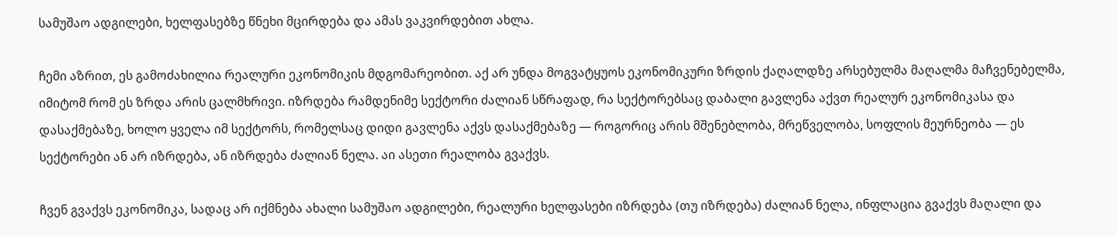სამუშაო ადგილები, ხელფასებზე წნეხი მცირდება და ამას ვაკვირდებით ახლა.

ჩემი აზრით, ეს გამოძახილია რეალური ეკონომიკის მდგომარეობით. აქ არ უნდა მოგვატყუოს ეკონომიკური ზრდის ქაღალდზე არსებულმა მაღალმა მაჩვენებელმა, იმიტომ რომ ეს ზრდა არის ცალმხრივი. იზრდება რამდენიმე სექტორი ძალიან სწრაფად, რა სექტორებსაც დაბალი გავლენა აქვთ რეალურ ეკონომიკასა და დასაქმებაზე, ხოლო ყველა იმ სექტორს, რომელსაც დიდი გავლენა აქვს დასაქმებაზე — როგორიც არის მშენებლობა, მრეწველობა, სოფლის მეურნეობა — ეს სექტორები ან არ იზრდება, ან იზრდება ძალიან ნელა. აი ასეთი რეალობა გვაქვს.

ჩვენ გვაქვს ეკონომიკა, სადაც არ იქმნება ახალი სამუშაო ადგილები, რეალური ხელფასები იზრდება (თუ იზრდება) ძალიან ნელა, ინფლაცია გვაქვს მაღალი და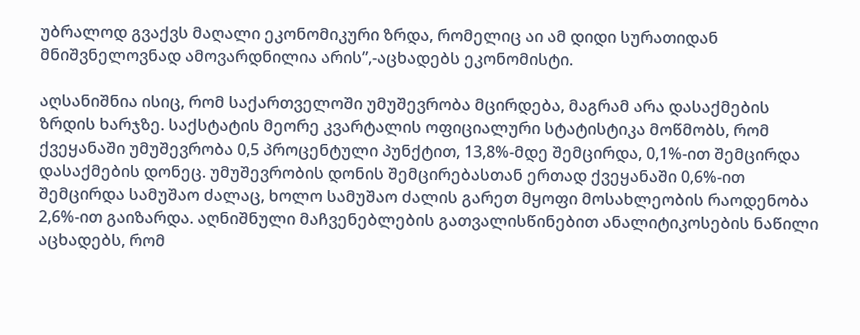უბრალოდ გვაქვს მაღალი ეკონომიკური ზრდა, რომელიც აი ამ დიდი სურათიდან მნიშვნელოვნად ამოვარდნილია არის”,-აცხადებს ეკონომისტი.

აღსანიშნია ისიც, რომ საქართველოში უმუშევრობა მცირდება, მაგრამ არა დასაქმების ზრდის ხარჯზე. საქსტატის მეორე კვარტალის ოფიციალური სტატისტიკა მოწმობს, რომ ქვეყანაში უმუშევრობა 0,5 პროცენტული პუნქტით, 13,8%-მდე შემცირდა, 0,1%-ით შემცირდა დასაქმების დონეც. უმუშევრობის დონის შემცირებასთან ერთად ქვეყანაში 0,6%-ით შემცირდა სამუშაო ძალაც, ხოლო სამუშაო ძალის გარეთ მყოფი მოსახლეობის რაოდენობა 2,6%-ით გაიზარდა. აღნიშნული მაჩვენებლების გათვალისწინებით ანალიტიკოსების ნაწილი აცხადებს, რომ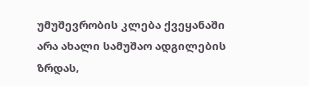უმუშევრობის კლება ქვეყანაში არა ახალი სამუშაო ადგილების ზრდას,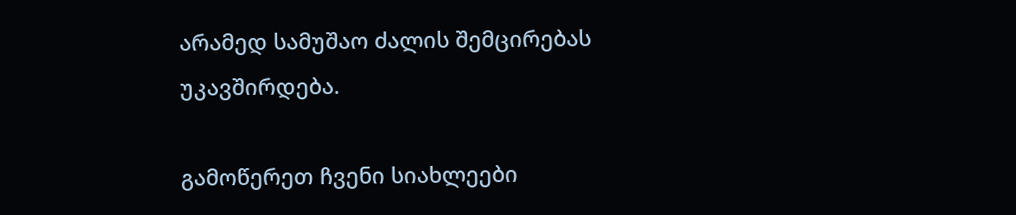არამედ სამუშაო ძალის შემცირებას უკავშირდება.

გამოწერეთ ჩვენი სიახლეები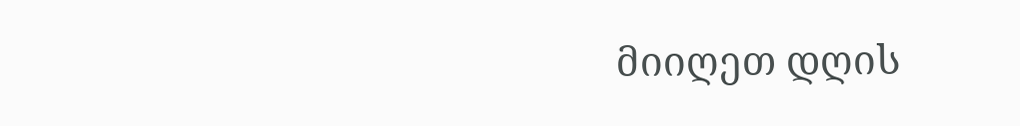მიიღეთ დღის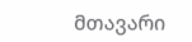მთავარი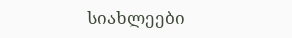სიახლეები